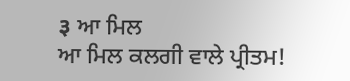३ ਆ ਮਿਲ
ਆ ਮਿਲ ਕਲਗੀ ਵਾਲੇ ਪ੍ਰੀਤਮ!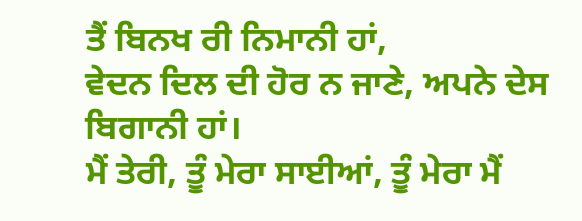ਤੈਂ ਬਿਨਖ ਰੀ ਨਿਮਾਨੀ ਹਾਂ,
ਵੇਦਨ ਦਿਲ ਦੀ ਹੋਰ ਨ ਜਾਣੇ, ਅਪਨੇ ਦੇਸ ਬਿਗਾਨੀ ਹਾਂ।
ਮੈਂ ਤੇਰੀ, ਤੂੰ ਮੇਰਾ ਸਾਈਆਂ, ਤੂੰ ਮੇਰਾ ਮੈਂ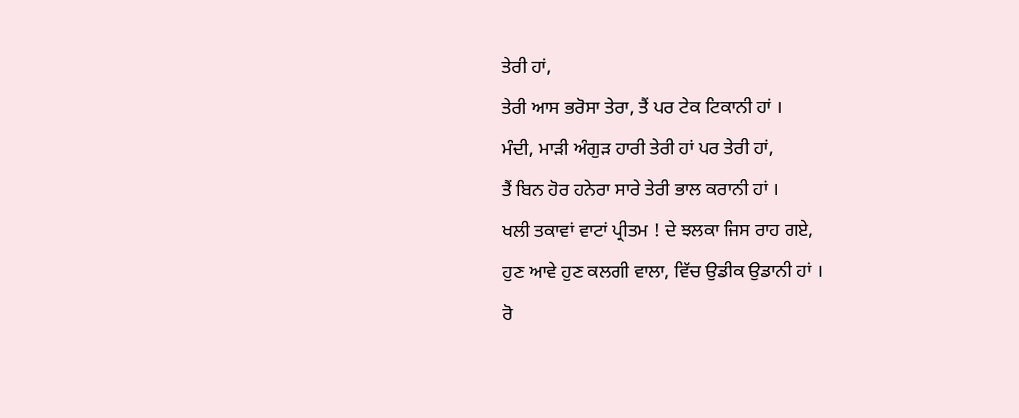ਤੇਰੀ ਹਾਂ,
ਤੇਰੀ ਆਸ ਭਰੋਸਾ ਤੇਰਾ, ਤੈਂ ਪਰ ਟੇਕ ਟਿਕਾਨੀ ਹਾਂ ।
ਮੰਦੀ, ਮਾੜੀ ਅੰਗੁੜ ਹਾਰੀ ਤੇਰੀ ਹਾਂ ਪਰ ਤੇਰੀ ਹਾਂ,
ਤੈਂ ਬਿਨ ਹੋਰ ਹਨੇਰਾ ਸਾਰੇ ਤੇਰੀ ਭਾਲ ਕਰਾਨੀ ਹਾਂ ।
ਖਲੀ ਤਕਾਵਾਂ ਵਾਟਾਂ ਪ੍ਰੀਤਮ ! ਦੇ ਝਲਕਾ ਜਿਸ ਰਾਹ ਗਏ,
ਹੁਣ ਆਵੇ ਹੁਣ ਕਲਗੀ ਵਾਲਾ, ਵਿੱਚ ਉਡੀਕ ਉਡਾਨੀ ਹਾਂ ।
ਰੋ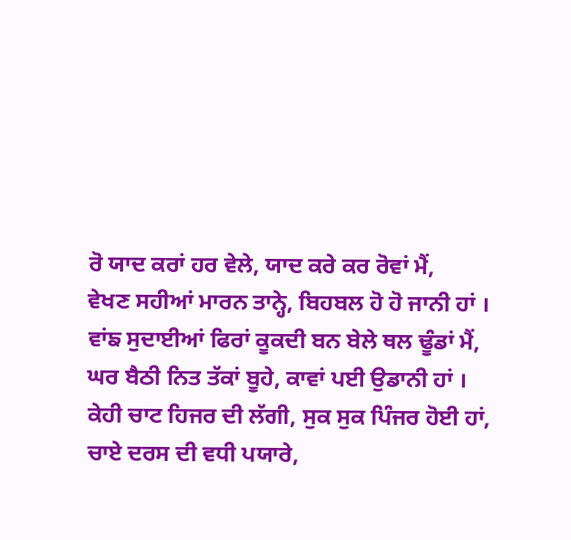ਰੋ ਯਾਦ ਕਰਾਂ ਹਰ ਵੇਲੇ, ਯਾਦ ਕਰੇ ਕਰ ਰੋਵਾਂ ਮੈਂ,
ਵੇਖਣ ਸਹੀਆਂ ਮਾਰਨ ਤਾਨ੍ਹੇ, ਬਿਹਬਲ ਹੋ ਹੋ ਜਾਨੀ ਹਾਂ ।
ਵਾਂਙ ਸੁਦਾਈਆਂ ਫਿਰਾਂ ਕੂਕਦੀ ਬਨ ਬੇਲੇ ਥਲ ਢੂੰਡਾਂ ਮੈਂ,
ਘਰ ਬੈਠੀ ਨਿਤ ਤੱਕਾਂ ਬੂਹੇ, ਕਾਵਾਂ ਪਈ ਉਡਾਨੀ ਹਾਂ ।
ਕੇਹੀ ਚਾਟ ਹਿਜਰ ਦੀ ਲੱਗੀ, ਸੁਕ ਸੁਕ ਪਿੰਜਰ ਹੋਈ ਹਾਂ,
ਚਾਏ ਦਰਸ ਦੀ ਵਧੀ ਪਯਾਰੇ,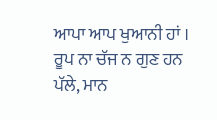ਆਪਾ ਆਪ ਖੁਆਨੀ ਹਾਂ ।
ਰੂਪ ਨਾ ਚੱਜ ਨ ਗੁਣ ਹਨ ਪੱਲੇ, ਮਾਨ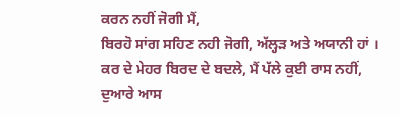ਕਰਨ ਨਹੀਂ ਜੋਗੀ ਮੈਂ,
ਬਿਰਹੋ ਸਾਂਗ ਸਹਿਣ ਨਹੀ ਜੋਗੀ, ਅੱਲ੍ਹੜ ਅਤੇ ਅਯਾਨੀ ਹਾਂ ।
ਕਰ ਦੇ ਮੇਹਰ ਬਿਰਦ ਦੇ ਬਦਲੇ, ਮੈਂ ਪੱਲੇ ਕੁਈ ਰਾਸ ਨਹੀਂ,
ਦੁਆਰੇ ਆਸ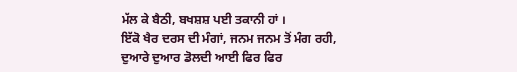ਮੱਲ ਕੇ ਬੈਠੀ, ਬਖਸ਼ਸ਼ ਪਈ ਤਕਾਨੀ ਹਾਂ ।
ਇੱਕੋ ਖੈਰ ਦਰਸ ਦੀ ਮੰਗਾਂ, ਜਨਮ ਜਨਮ ਤੋਂ ਮੰਗ ਰਹੀ,
ਦੁਆਰੇ ਦੁਆਰ ਡੋਲਦੀ ਆਈ ਫਿਰ ਫਿਰ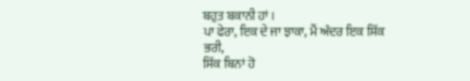ਬਹੁਤ ਬਕਾਨੀ ਹਾਂ ।
ਪਾ ਫੇਰਾ, ਇਕ ਦੇ ਜਾ ਝਾਕਾ, ਮੈਂ ਅੰਦਰ ਇਕ ਸਿੱਕ ਭਰੀ,
ਸਿੱਕ ਬਿਨਾਂ ਹੋ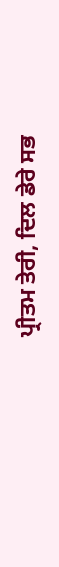ਪ੍ਰੀਤਮ ਤੇਰੀ, ਦਿਲ ਡੇਰੇ ਸਭ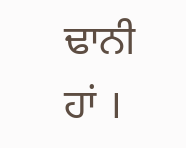ਢਾਨੀ ਹਾਂ ।